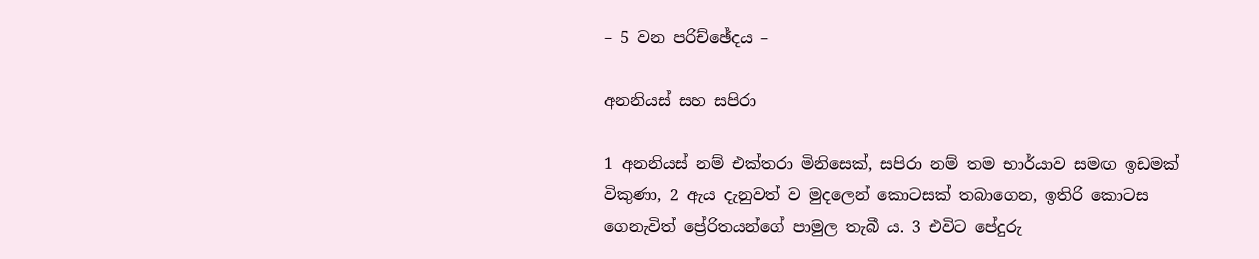– 5 වන පරිච්ඡේදය –

අනනියස් සහ සපිරා

1 අනනියස් නම් එක්තරා මිනිසෙක්, සපිරා නම් තම භාර්යාව සමඟ ඉඩමක් විකුණා, 2 ඇය දැනුවත් ව මුදලෙන් කොටසක් තබාගෙන, ඉතිරි කොටස ගෙනැවිත් ප්‍රේරිතයන්ගේ පාමුල තැබී ය. 3 එවිට පේදුරු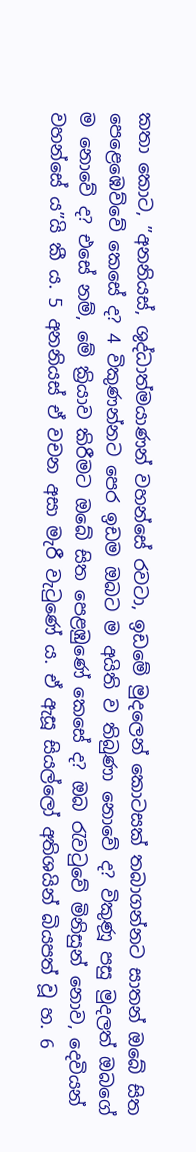කතා කොට, ”අනනියස්, ශුද්ධාත්මයාණන් වහන්සේ රවටා, ඉඩමේ මුදලෙන් කොටසක් තබාගන්නට සාතන් ඔබේ සිත පෙළෙඹෙව්වේ කෙසේ ද? 4 විකුණන්නට පෙර ඉඩම ඔබට ම අයිති ව තිබුණා නොවේ ද? විකුණූ පසු මුදලත් ඔබගේ ම නොවේ ද? එසේ නම්, මේ ක්‍රියාව කිරීමට ඔබේ සිත පෙළඹුණේ කෙසේ ද? ඔබ රැවටුවේ මිනිසුන් නොව, දෙවියන් වහන්සේ ය”යි කී ය. 5 අනනියස් ඒ වචන අසා මැරී වැටුණේ ය. ඒ ඇසූ සියල්ලෝ අතිශයින් බියපත් වූ හ. 6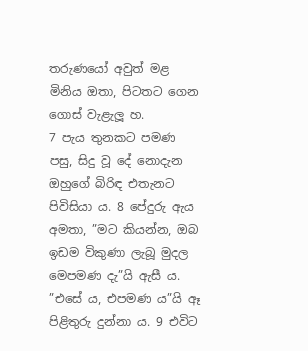තරුණයෝ අවුත් මළ මිනිය ඔතා, පිටතට ගෙන ගොස් වැළැලූ හ.
7 පැය තුනකට පමණ පසු, සිදු වූ දේ නොදැන ඔහුගේ බිරිඳ එතැනට පිවිසියා ය. 8 පේදුරු ඇය අමතා, ”මට කියන්න, ඔබ ඉඩම විකුණා ලැබූ මුදල මෙපමණ දැ”යි ඇසී ය. ”එසේ ය, එපමණ ය”යි ඈ පිළිතුරු දුන්නා ය. 9 එවිට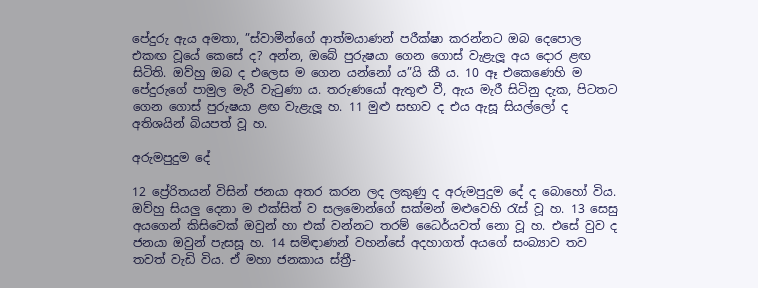පේදුරු ඇය අමතා, ”ස්වාමීන්ගේ ආත්මයාණන් පරීක්ෂා කරන්නට ඔබ දෙපොල එකඟ වූයේ කෙසේ ද? අන්න, ඔබේ පුරුෂයා ගෙන ගොස් වැළැලූ අය දොර ළඟ සිටිති. ඔව්හු ඔබ ද එලෙස ම ගෙන යන්නෝ ය”යි කී ය. 10 ඈ එකෙණෙහි ම පේදුරුගේ පාමුල මැරී වැටුණා ය. තරුණයෝ ඇතුළු වී, ඇය මැරී සිටිනු දැක, පිටතට ගෙන ගොස් පුරුෂයා ළඟ වැළැලූ හ. 11 මුළු සභාව ද එය ඇසූ සියල්ලෝ ද අතිශයින් බියපත් වූ හ.

අරුමපුදුම දේ

12 ප්‍රේරිතයන් විසින් ජනයා අතර කරන ලද ලකුණු ද අරුමපුදුම දේ ද බොහෝ විය. ඔව්හු සියලු දෙනා ම එක්සිත් ව සලමොන්ගේ සක්මන් මළුවෙහි රැස් වූ හ. 13 සෙසු අයගෙන් කිසිවෙක් ඔවුන් හා එක් වන්නට තරම් ධෛර්යවත් නො වූ හ. එසේ වුව ද ජනයා ඔවුන් පැසසූ හ. 14 සමිඳාණන් වහන්සේ අදහාගත් අයගේ සංබ්‍යාව තව තවත් වැඩි විය. ඒ මහා ජනකාය ස්ත්‍රී-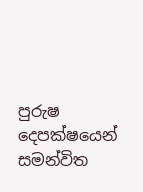පුරුෂ දෙපක්ෂයෙන් සමන්විත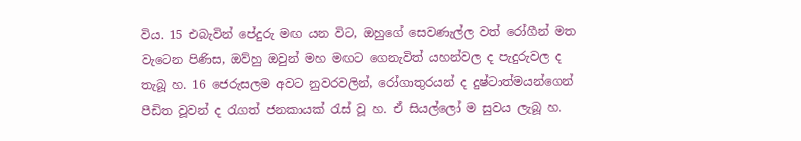විය. 15 එබැවින් පේදුරු මඟ යන විට, ඔහුගේ සෙවණැල්ල වත් රෝගීන් මත වැටෙන පිණිස, ඔව්හු ඔවුන් මහ මඟට ගෙනැවිත් යහන්වල ද පැදුරුවල ද තැබූ හ. 16 ජෙරුසලම අවට නුවරවලින්, රෝගාතුරයන් ද දුෂ්ටාත්මයන්ගෙන් පීඩිත වූවන් ද රැගත් ජනකායක් රැස් වූ හ. ඒ සියල්ලෝ ම සුවය ලැබූ හ.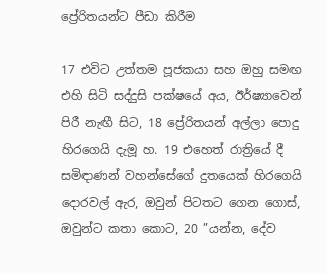ප්‍රේරිතයන්ට පීඩා කිරීම

17 එවිට උත්තම පූජකයා සහ ඔහු සමඟ එහි සිටි සද්දුසි පක්ෂයේ අය, ඊර්ෂ්‍යාවෙන් පිරී නැඟී සිට, 18 ප්‍රේරිතයන් අල්ලා පොදු හිරගෙයි දැමූ හ. 19 එහෙත් රාත්‍රියේ දී සමිඳාණන් වහන්සේගේ දුතයෙක් හිරගෙයි දොරවල් ඇර, ඔවුන් පිටතට ගෙන ගොස්, ඔවුන්ට කතා කොට, 20 ”යන්න, දේව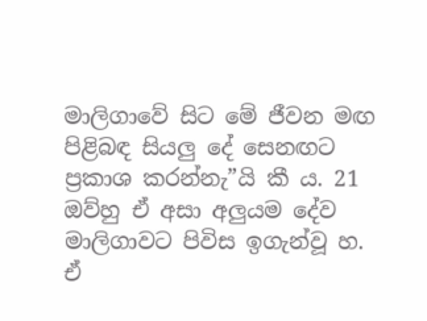මාලිගාවේ සිට මේ ජීවන මඟ පිළිබඳ සියලු දේ සෙනඟට ප්‍රකාශ කරන්නැ”යි කී ය. 21 ඔව්හු ඒ අසා අලුයම දේව මාලිගාවට පිවිස ඉගැන්වූ හ.
ඒ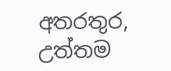අතරතුර, උත්තම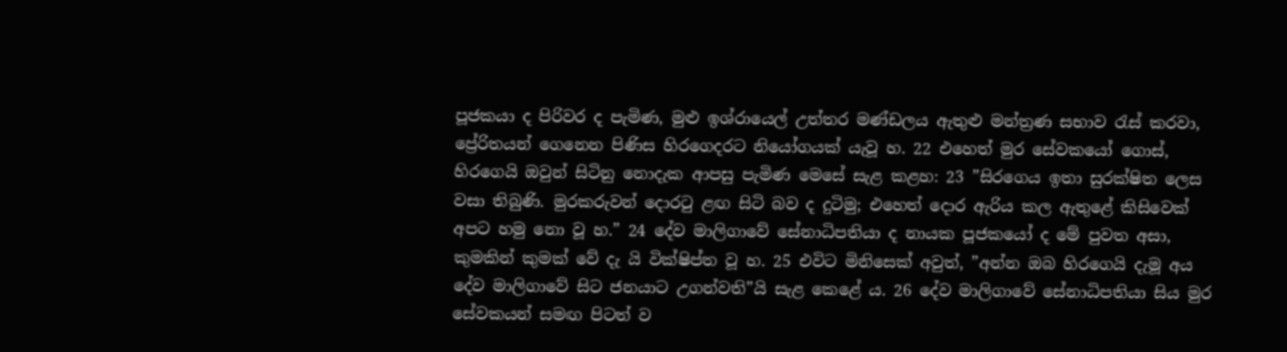පූජකයා ද පිරිවර ද පැමිණ, මුළු ඉශ්රායෙල් උත්තර මණ්ඩලය ඇතුළු මන්ත්‍රණ සභාව රැස් කරවා, ප්‍රේරිතයන් ගෙනෙන පිණිස හිරගෙදරට නියෝගයක් යැවූ හ. 22 එහෙත් මුර සේවකයෝ ගොස්, හිරගෙයි ඔවුන් සිටිනු නොදැක ආපසු පැමිණ මෙසේ සැළ කළහ: 23 ”සිරගෙය ඉතා සුරක්ෂිත ලෙස වසා තිබුණි. මුරකරුවන් දොරටු ළඟ සිටි බව ද දුටිමු; එහෙත් දොර ඇරිය කල ඇතුළේ කිසිවෙක් අපට හමු නො වූ හ.” 24 දේව මාලිගාවේ සේනාධිපතියා ද නායක පූජකයෝ ද මේ පුවත අසා, කුමකින් කුමක් වේ දැ යි වික්ෂිප්ත වූ හ. 25 එවිට මිනිසෙක් අවුත්, ”අන්න ඔබ හිරගෙයි දැමූ අය දේව මාලිගාවේ සිට ජනයාට උගන්වති”යි සැළ කෙළේ ය. 26 දේව මාලිගාවේ සේනාධිපතියා සිය මුර සේවකයන් සමඟ පිටත් ව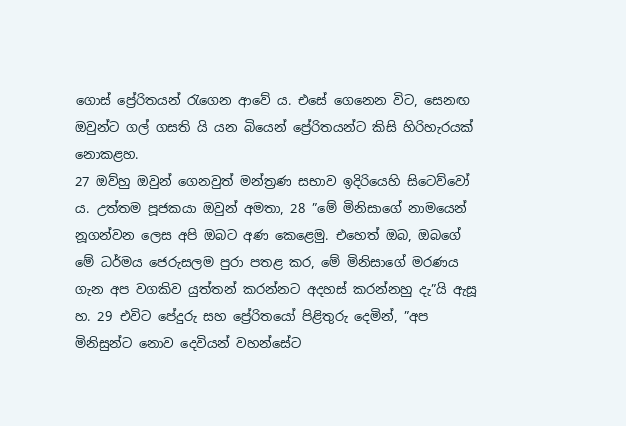ගොස් ප්‍රේරිතයන් රැගෙන ආවේ ය. එසේ ගෙනෙන විට, සෙනඟ ඔවුන්ට ගල් ගසති යි යන බියෙන් ප්‍රේරිතයන්ට කිසි හිරිහැරයක් නොකළහ.
27 ඔව්හු ඔවුන් ගෙනවුත් මන්ත්‍රණ සභාව ඉදිරියෙහි සිටෙව්වෝ ය. උත්තම පූජකයා ඔවුන් අමතා, 28 ”මේ මිනිසාගේ නාමයෙන් නූගන්වන ලෙස අපි ඔබට අණ කෙළෙමු. එහෙත් ඔබ, ඔබගේ මේ ධර්මය ජෙරුසලම පුරා පතළ කර, මේ මිනිසාගේ මරණය ගැන අප වගකිව යුත්තන් කරන්නට අදහස් කරන්නහු දැ”යි ඇසූ හ. 29 එවිට පේදුරු සහ ප්‍රේරිතයෝ පිළිතුරු දෙමින්, ”අප මිනිසුන්ට නොව දෙවියන් වහන්සේට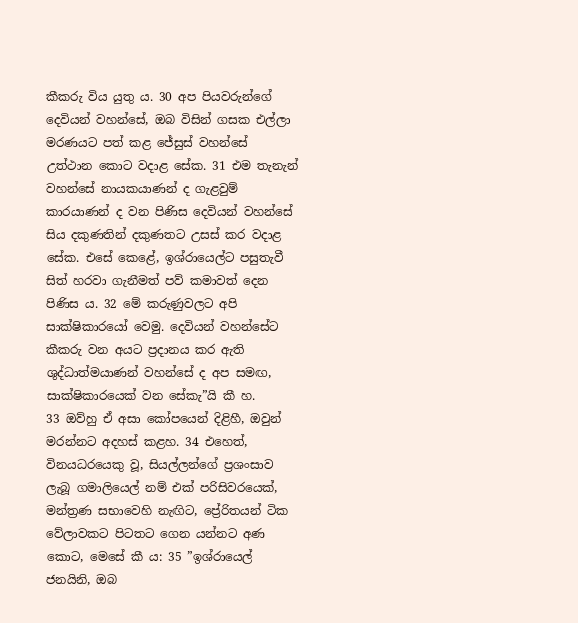කීකරු විය යුතු ය. 30 අප පියවරුන්ගේ දෙවියන් වහන්සේ, ඔබ විසින් ගසක එල්ලා මරණයට පත් කළ ජේසුස් වහන්සේ උත්ථාන කොට වදාළ සේක. 31 එම තැනැන් වහන්සේ නායකයාණන් ද ගැළවුම් කාරයාණන් ද වන පිණිස දෙවියන් වහන්සේ සිය දකුණතින් දකුණතට උසස් කර වදාළ සේක. එසේ කෙළේ, ඉශ්රායෙල්ට පසුතැවී සිත් හරවා ගැනීමත් පව් කමාවත් දෙන පිණිස ය. 32 මේ කරුණුවලට අපි සාක්ෂිකාරයෝ වෙමු. දෙවියන් වහන්සේට කීකරු වන අයට ප්‍රදානය කර ඇති ශුද්ධාත්මයාණන් වහන්සේ ද අප සමඟ, සාක්ෂිකාරයෙක් වන සේකැ”යි කී හ.
33 ඔව්හු ඒ අසා කෝපයෙන් දිළිහී, ඔවුන් මරන්නට අදහස් කළහ. 34 එහෙත්, විනයධරයෙකු වූ, සියල්ලන්ගේ ප්‍රශංසාව ලැබූ ගමාලියෙල් නම් එක් පරිසිවරයෙක්, මන්ත්‍රණ සභාවෙහි නැඟිට, ප්‍රේරිතයන් ටික වේලාවකට පිටතට ගෙන යන්නට අණ කොට, මෙසේ කී ය: 35 ”ඉශ්රායෙල් ජනයිනි, ඔබ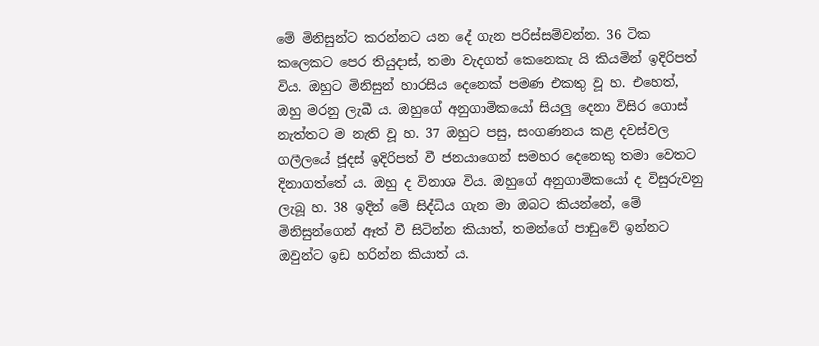මේ මිනිසුන්ට කරන්නට යන දේ ගැන පරිස්සම්වන්න. 36 ටික කලෙකට පෙර තියුදාස්, තමා වැදගත් කෙනෙකැ යි කියමින් ඉදිරිපත් විය. ඔහුට මිනිසුන් හාරසිය දෙනෙක් පමණ එකතු වූ හ. එහෙත්, ඔහු මරනු ලැබී ය. ඔහුගේ අනුගාමිකයෝ සියලු දෙනා විසිර ගොස් නැත්තට ම නැති වූ හ. 37 ඔහුට පසු, සංගණනය කළ දවස්වල ගලීලයේ ජූදස් ඉදිරිපත් වී ජනයාගෙන් සමහර දෙනෙකු තමා වෙතට දිනාගත්තේ ය. ඔහු ද විනාශ විය. ඔහුගේ අනුගාමිකයෝ ද විසුරුවනු ලැබූ හ. 38 ඉදින් මේ සිද්ධිය ගැන මා ඔබට කියන්නේ, මේ මිනිසුන්ගෙන් ඈත් වී සිටින්න කියාත්, තමන්ගේ පාඩුවේ ඉන්නට ඔවුන්ට ඉඩ හරින්න කියාත් ය.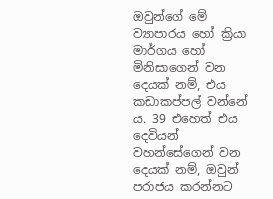ඔවුන්ගේ මේ ව්‍යාපාරය හෝ ක්‍රියා මාර්ගය හෝ මිනිසාගෙන් වන දෙයක් නම්, එය කඩාකප්පල් වන්නේ ය. 39 එහෙත් එය දෙවියන් වහන්සේගෙන් වන දෙයක් නම්, ඔවුන් පරාජය කරන්නට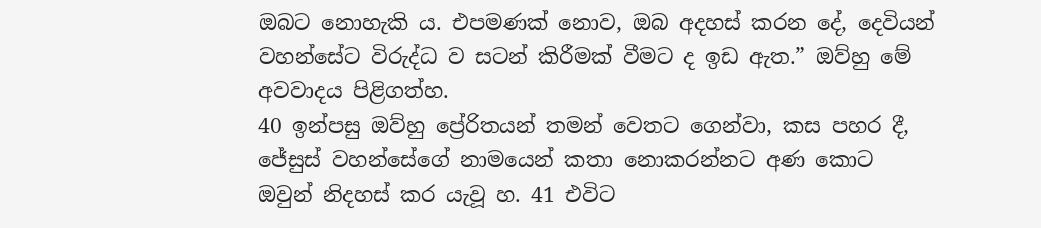ඔබට නොහැකි ය. එපමණක් නොව, ඔබ අදහස් කරන දේ, දෙවියන් වහන්සේට විරුද්ධ ව සටන් කිරීමක් වීමට ද ඉඩ ඇත.” ඔව්හු මේ අවවාදය පිළිගත්හ.
40 ඉන්පසු ඔව්හු ප්‍රේරිතයන් තමන් වෙතට ගෙන්වා, කස පහර දී, ජේසුස් වහන්සේගේ නාමයෙන් කතා නොකරන්නට අණ කොට ඔවුන් නිදහස් කර යැවූ හ. 41 එවිට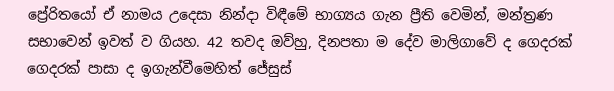ප්‍රේරිතයෝ ඒ නාමය උදෙසා නින්දා විඳීමේ භාග්‍යය ගැන ප්‍රීති වෙමින්, මන්ත්‍රණ සභාවෙන් ඉවත් ව ගියහ. 42 තවද ඔව්හු, දිනපතා ම දේව මාලිගාවේ ද ගෙදරක් ගෙදරක් පාසා ද ඉගැන්වීමෙහිත් ජේසුස්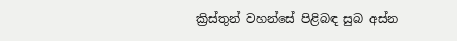ක්‍රිස්තුන් වහන්සේ පිළිබඳ සුබ අස්න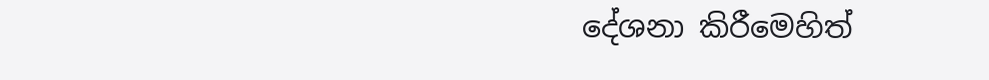දේශනා කිරීමෙහිත්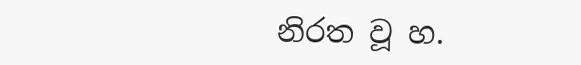නිරත වූ හ.